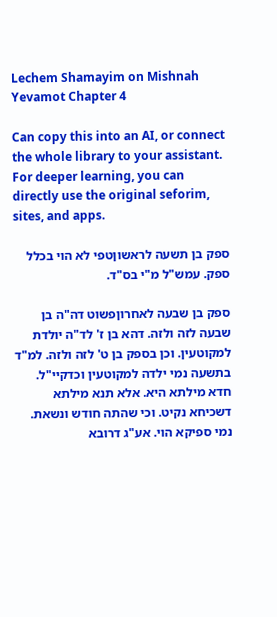Lechem Shamayim on Mishnah Yevamot Chapter 4

Can copy this into an AI, or connect the whole library to your assistant. For deeper learning, you can directly use the original seforim, sites, and apps.

ספק בן תשעה לראשוןטפי לא הוי בכלל ספק. עמש"ל מ"י בס"ד.

ספק בן שבעה לאחרוןפשוט דה"ה בן שבעה לזה ולזה. דהא בן ז' לד"ה יולדת למקוטעין. וכן בספק בן ט' לזה ולזה. למ"ד בתשעה נמי ילדה למקוטעין וכדקיי"ל. חדא מילתא היא. אלא תנא מילתא דשכיחא נקיט. וכי שהתה חודש ונשאת. נמי ספיקא הוי. אע"ג דרובא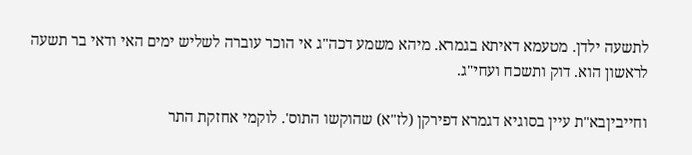לתשעה ילדן. מטעמא דאיתא בגמרא. מיהא משמע דכה"ג אי הוכר עוברה לשליש ימים האי ודאי בר תשעה לראשון הוא. דוק ותשכח ועחי"ג.

וחייביןבא"ת עיין בסוגיא דגמרא דפירקן (לז"א) שהוקשו התוס'. לוקמי אחזקת התר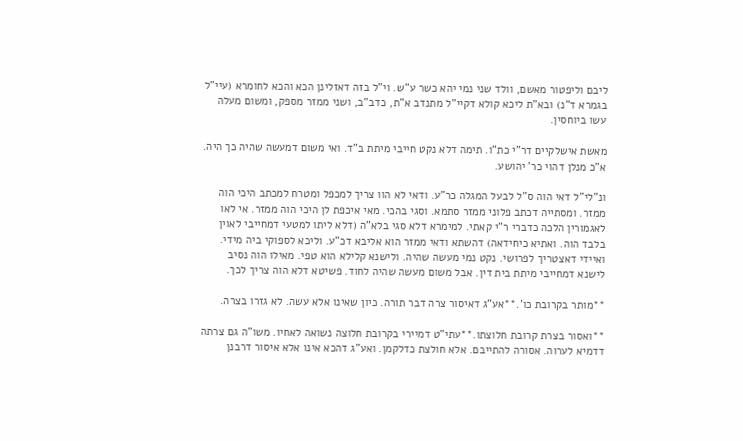ליבם וליפטור מאשם, וולד שני נמי יהא כשר ע"ש. וי"ל בזה דאזלינן הכא והכא לחומרא (עיי"ל בגמרא ד"נ) ובא"ת ליכא קולא דקיי"ל מתנדב א"ת, כדב"ב, ושני ממזר מספק, ומשום מעלה עשו ביוחסין.

מאשת אישלקיים דר"י כת"ו. תימה דלא נקט חייבי מיתת ב"ד. ואי משום דמעשה שהיה כך היה. א"כ מנלן דהוי כר' יהושע.

ונ"לי"ל דאי הוה ס"ל לבעל המגלה כר"ע. ודאי לא הוו צריך למכפל ומטרח למכתב היכי הוה ממזר. ומסתייה דכתב פלוני ממזר סתמא. וסגי בהכי. מאי איכפת לן היכי הוה ממזר. אי לאו לאגמורין הלכה כדברי ר"י קאתי. למימרא דלא סגי בלא"ה (דלא ליתו למטעי דמחייבי לאוין בלבד הוה. ואתיא כיחידאה) דהשתא ודאי ממזר הוא אליבא דכ"ע. וליכא לספוקי ביה מידי. ואיידי דאצטריך לפרושי. נקט נמי מעשה שהיה. ולישנא קלילא הוא טפי. מאילו הוה נסיב לישנא דמחייבי מיתת בית דין. אבל משום מעשה שהיה לחוד. פשיטא דלא הוה צריך לכך.

**מותר בקרובת כו'.**אע"ג דאיסור צרה דבר תורה. כיון שאינו אלא עשה. לא גזרו בצרה.

**ואסור בצרת קרובת חלוצתו.**עתי"ט דמיירי בקרובת חלוצה נשואה לאחיו. משו"ה גם צרתה דדמיא לערוה. אסורה להתייבם. אלא חולצת כדלקמן. ואע"ג דהכא אינו אלא איסור דרבנן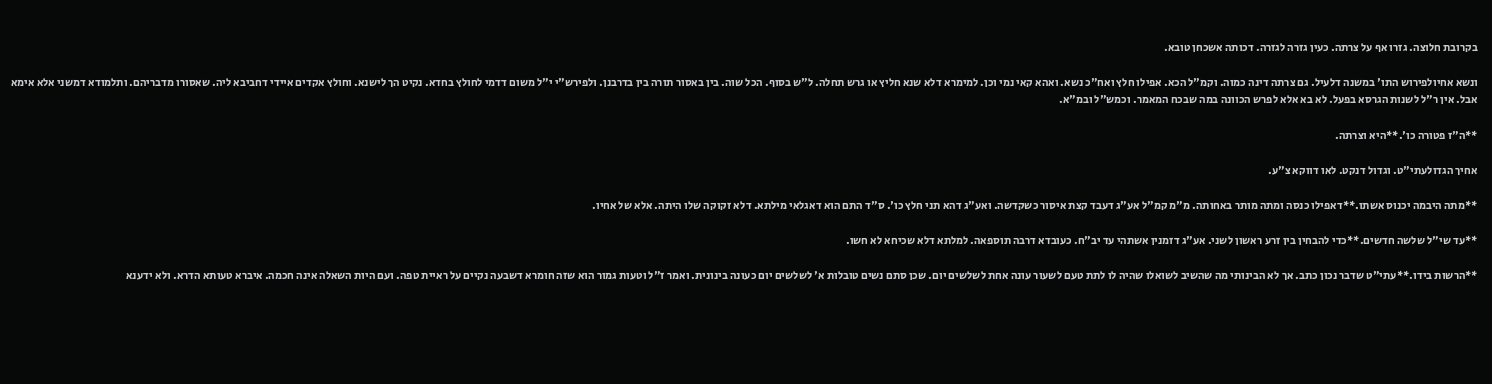בקרובת חלוצה. גזרו אף על צרתה. כעין גזרה לגזרה. דכותה אשכחן טובא.

ונשא אחיולפירוש התו' במשנה דלעיל. גם צרתה דינה כמוה. וקמ"ל הכא. אפילו חלץ ואח"כ נשא. ואהא קאי נמי וכן. למימרא דלא שנא חליץ או גרש תחלה. ל"ש בסוף. הכל שוה. בין באסור תורה בין בדרבנן. ולפירש"י י"ל משום דדמי לחולץ בחדא. נקיט הך לישנא. וחולץ אקדים איידי דחביבא ליה. שאסורו מדבריהם. ותלמודא דמשני אלא אימא אבל. אין ר"ל לשנות הגרסא בפעל. לא בא אלא לפרש הכוונה במה שבכח המאמר. וכמש"ל ובמ"א.

**ה"ז פטורה כו'.**היא וצרתה.

אחיך הגדולעתי"ט. וגדול דנקט. לאו דווקא צ"ע.

**מתה היבמה יכנוס אשתו.**דאפילו כנסה ומתה מותר באחותה. מ"מ קמ"ל אע"ג דעבד קצת איסור כשקדשה. ואע"ג דהא תני חלץ כו'. ס"ד התם הוא דאגלאי מילתא. דלא זקוקה שלו היתה. אלא של אחיו.

**עד שי"ל שלשה חדשים.**כדי להבחין בין זרע ראשון לשני. אע"ג דזמנין אשתהי עד יב"ח. כעובדא דרבה תוספאה. למלתא דלא שכיחא לא חשו.

**הרשות בידו.**עתי"ט שדבר נכון כתב. אך לא הבינותי מה שהשיב לשואלו שהיה לו לתת טעם לשעור עונה אחת לשלשים יום. שכן סתם נשים טובלות א' לשלשים יום כעונה בינונית. ואמר ז"ל וטעות גמור הוא שזה חומרא דשבעה נקיים על ראיית טפה. ועם היות השאלה אינה חכמה. איברא טעותא הדרא. ולא ידענא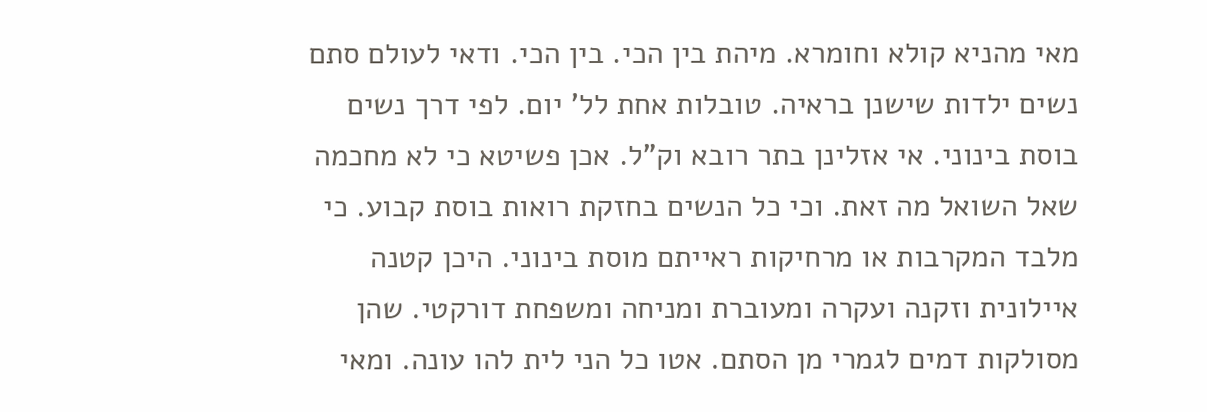מאי מהניא קולא וחומרא. מיהת בין הכי. בין הכי. ודאי לעולם סתם נשים ילדות שישנן בראיה. טובלות אחת לל' יום. לפי דרך נשים בוסת בינוני. אי אזלינן בתר רובא וק"ל. אכן פשיטא כי לא מחכמה שאל השואל מה זאת. וכי כל הנשים בחזקת רואות בוסת קבוע. כי מלבד המקרבות או מרחיקות ראייתם מוסת בינוני. היכן קטנה איילונית וזקנה ועקרה ומעוברת ומניחה ומשפחת דורקטי. שהן מסולקות דמים לגמרי מן הסתם. אטו כל הני לית להו עונה. ומאי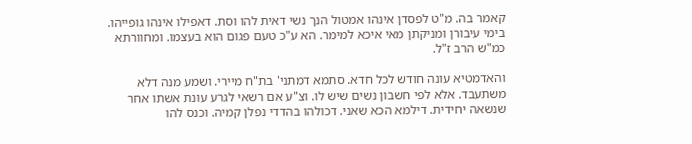קאמר בה. מ"ט לפסדן אינהו אמטול הנך נשי דאית להו וסת. דאפילו אינהו גופייהו. בימי עיבורן ומניקתן מאי איכא למימר. הא ע"כ טעם פגום הוא בעצמו. ומחוורתא כמ"ש הרב ז"ל.

והאדמטיא עונה חודש לכל חדא. סתמא דמתני' בת"ח מיירי. ושמע מנה דלא משתעבד. אלא לפי חשבון נשים שיש לו. וצ"ע אם רשאי לגרע עונת אשתו אחר שנשאה יחידית. דילמא הכא שאני. דכולהו בהדדי נפלן קמיה. וכנס להו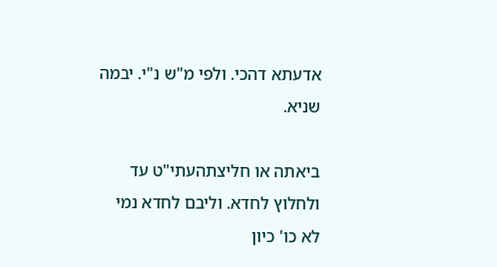אדעתא דהכי. ולפי מ"ש נ"י. יבמה שניא.

ביאתה או חליצתהעתי"ט עד ולחלוץ לחדא. וליבם לחדא נמי לא כו' כיון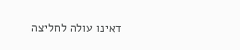דאינו עולה לחליצה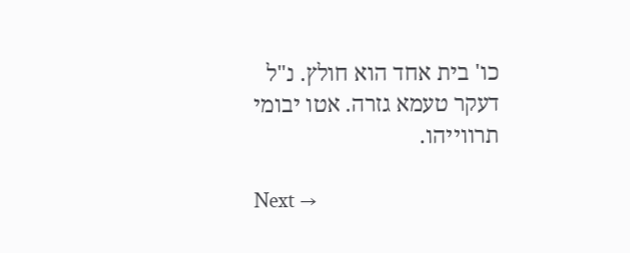כו' בית אחד הוא חולץ. נ"ל דעקר טעמא גזרה. אטו יבומי תרווייהו.

Next →